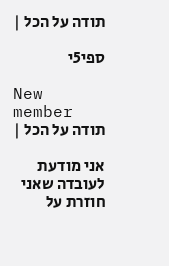תודה על הכל |

ספי5י

New member
תודה על הכל |

אני מודעת לעובדה שאני חוזרת על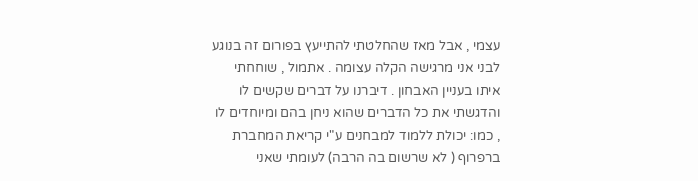עצמי , אבל מאז שהחלטתי להתייעץ בפורום זה בנוגע לבני אני מרגישה הקלה עצומה . אתמול , שוחחתי איתו בעניין האבחון . דיברנו על דברים שקשים לו והדגשתי את כל הדברים שהוא ניחן בהם ומיוחדים לו , כמו: יכולת ללמוד למבחנים ע"י קריאת המחברת ברפרוף ( לא שרשום בה הרבה) לעומתי שאני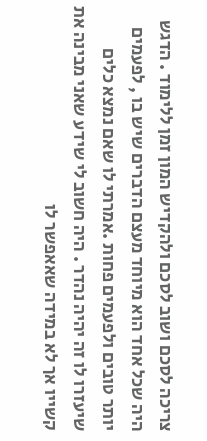צריכה לסכם ושוב לסכם ולהקדיש המון זמן ללימוד . הדגש היה שכל אחד הוא מיוחד מעצם הדברים שיש בו , לפעמים יותר טובים ולפעמים פחות .אמרתי לו שאם נמצא כלים שיעזרו לו זה יהיה נהדר . היה חשוב לי שידע שאני מבינה את קשייו אך לא במידה שאאפשר לו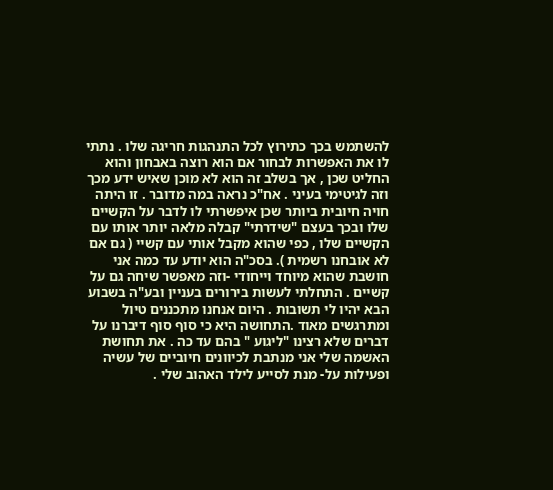להשתמש בכך כתירוץ לכל התנהגות חריגה שלו . נתתי לו את האפשרות לבחור אם הוא רוצה באבחון והוא החליט שכן , אך בשלב זה הוא לא מוכן שאיש ידע מכך וזה לגיטימי בעיני . אח"כ נראה במה מדובר . זו היתה חויה חיובית ביותר שכן איפשרתי לו לדבר על הקשיים שלו ובכך בעצם "שידרתי" קבלה מלאה יותר אותו עם הקשיים שלו , כפי שהוא מקבל אותי עם קשיי ( גם אם לא אובחנו רשמית ). בסכ"ה הוא יודע עד כמה אני חושבת שהוא מיוחד וייחודי -וזה מאפשר שיחה גם על קשיים . התחלתי לעשות בירורים בעניין ובע"ה בשבוע הבא יהיו לי תשובות . היום אנחנו מתכננים טיול ומתרגשים מאוד .התחושה היא כי סוף סוף דיברנו על דברים שלא רצינו "ליגוע " בהם עד כה . את תחושת האשמה שלי אני מנתבת לכיוונים חיוביים של עשיה ופעילות על- מנת לסייע לילד האהוב שלי .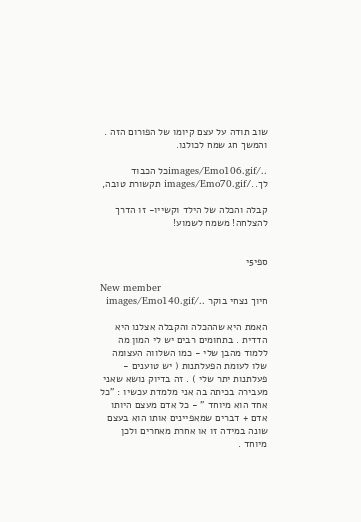שוב תודה על עצם קיומו של הפורום הזה . והמשך חג שמח לכולנו.

../images/Emo106.gifכל הכבוד לך../images/Emo70.gif תקשורת טובה,

קבלה והכלה של הילד וקשייו- זו הדרך להצלחה! משמח לשמוע!


ספי5י

New member
חיוך נצחי בוקר ../images/Emo140.gif

האמת היא שההכלה והקבלה אצלנו היא הדדית . בתחומים רבים יש לי המון מה ללמוד מהבן שלי - כמו השלווה העצומה שלו לעומת הפעלתנות ( יש טוענים - פעלתנות יתר שלי ) . זה בדיוק נושא שאני מעבירה בכיתה בה אני מלמדת עכשיו : "כל אחד הוא מיוחד " - כל אדם מעצם היותו אדם + דברים שמאפיינים אותו הוא בעצם שונה במידה זו או אחרת מאחרים ולכן מיוחד .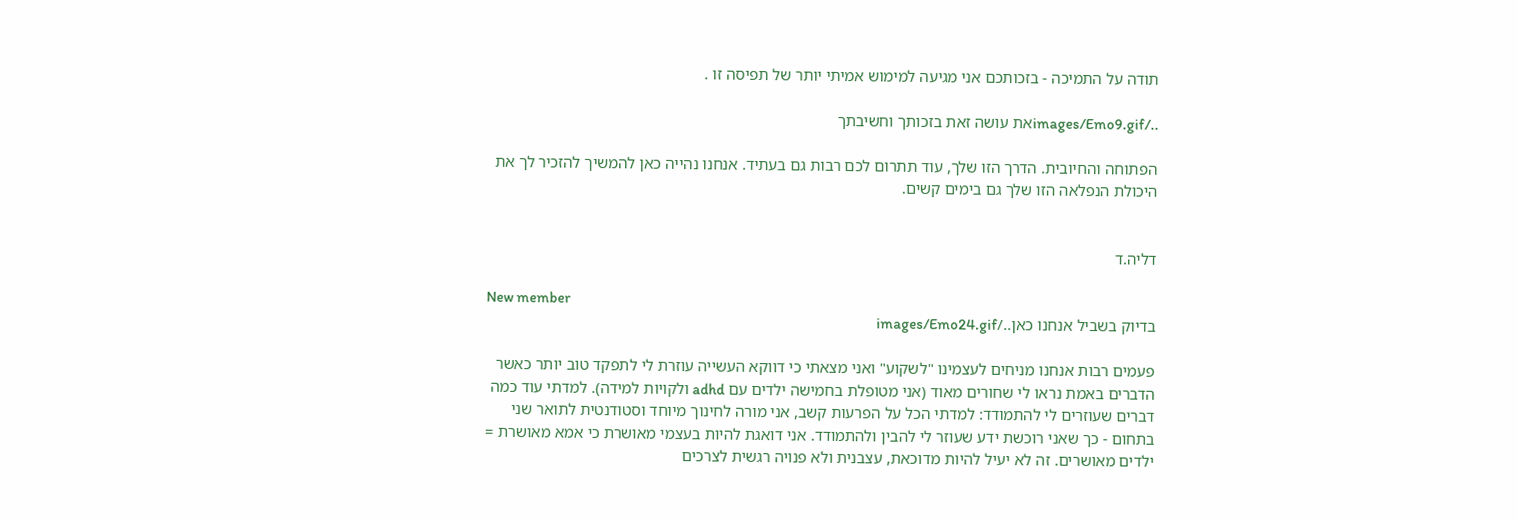תודה על התמיכה - בזכותכם אני מגיעה למימוש אמיתי יותר של תפיסה זו .

../images/Emo9.gifאת עושה זאת בזכותך וחשיבתך

הפתוחה והחיובית. הדרך הזו שלך, עוד תתרום לכם רבות גם בעתיד. אנחנו נהייה כאן להמשיך להזכיר לך את היכולת הנפלאה הזו שלך גם בימים קשים.


דליה.ד

New member
בדיוק בשביל אנחנו כאן../images/Emo24.gif

פעמים רבות אנחנו מניחים לעצמינו "לשקוע" ואני מצאתי כי דווקא העשייה עוזרת לי לתפקד טוב יותר כאשר הדברים באמת נראו לי שחורים מאוד (אני מטופלת בחמישה ילדים עם adhd ולקויות למידה). למדתי עוד כמה דברים שעוזרים לי להתמודד: למדתי הכל על הפרעות קשב, אני מורה לחינוך מיוחד וסטודנטית לתואר שני בתחום - כך שאני רוכשת ידע שעוזר לי להבין ולהתמודד. אני דואגת להיות בעצמי מאושרת כי אמא מאושרת = ילדים מאושרים. זה לא יעיל להיות מדוכאת, עצבנית ולא פנויה רגשית לצרכים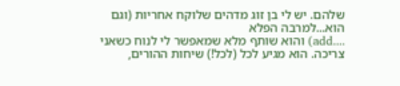שלהם. יש לי בן זוג מדהים שלוקח אחריות (וגם הוא...למרבה הפלא
....add) והוא שותף מלא שמאפשר לי לנוח כשאני צריכה. הוא מגיע לכל (לכל!) שיחות ההורים,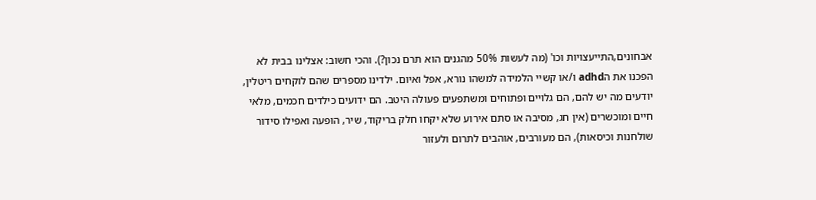אבחונים,התייעצויות וכו' (מה לעשות 50% מהגנים הוא תרם נכון?). והכי חשוב: אצלינו בבית לא הפכנו את הadhd ו/או קשיי הלמידה למשהו נורא, אפל ואיום. ילדינו מספרים שהם לוקחים ריטלין, יודעים מה יש להם, הם גלויים ופתוחים ומשתפעים פעולה היטב. הם ידועים כילדים חכמים, מלאי חיים ומוכשרים (אין חג, מסיבה או סתם אירוע שלא יקחו חלק בריקוד, שיר, הופעה ואפילו סידור שולחנות וכיסאות), הם מעורבים, אוהבים לתרום ולעזור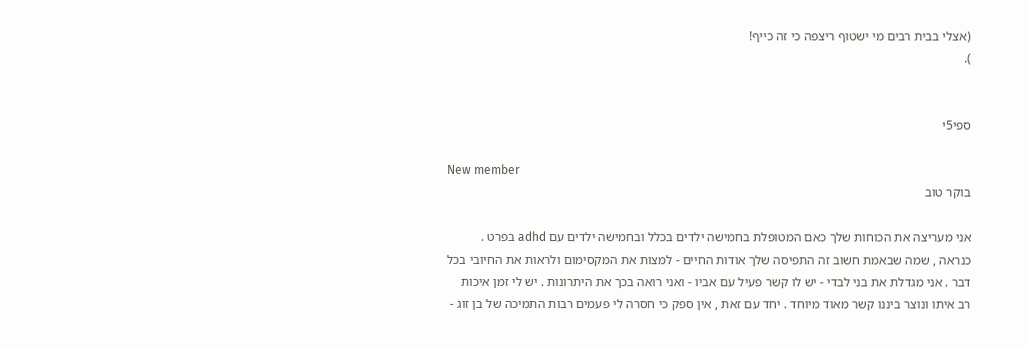(אצלי בבית רבים מי ישטוף ריצפה כי זה כייף!
).


ספי5י

New member
בוקר טוב

אני מעריצה את הכוחות שלך כאם המטופלת בחמישה ילדים בכלל ובחמישה ילדים עם adhd בפרט . כנראה , שמה שבאמת חשוב זה התפיסה שלך אודות החיים - למצות את המקסימום ולראות את החיובי בכל דבר . אני מגדלת את בני לבדי - יש לו קשר פעיל עם אביו - ואני רואה בכך את היתרונות . יש לי זמן איכות רב איתו ונוצר ביננו קשר מאוד מיוחד . יחד עם זאת , אין ספק כי חסרה לי פעמים רבות התמיכה של בן זוג -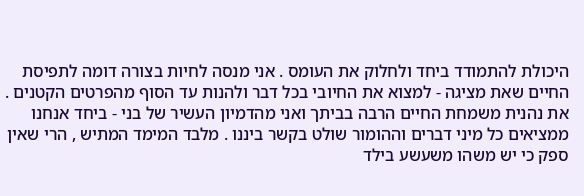היכולת להתמודד ביחד ולחלוק את העומס . אני מנסה לחיות בצורה דומה לתפיסת החיים שאת מציגה - למצוא את החיובי בכל דבר ולהנות עד הסוף מהפרטים הקטנים . את נהנית משמחת החיים הרבה בביתך ואני מהדמיון העשיר של בני - ביחד אנחנו ממציאים כל מיני דברים וההומור שולט בקשר ביננו . מלבד המימד המתיש , הרי שאין ספק כי יש משהו משעשע בילד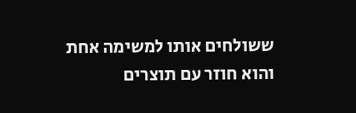ששולחים אותו למשימה אחת והוא חוזר עם תוצרים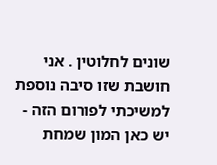שונים לחלוטין . אני חושבת שזו סיבה נוספת למשיכתי לפורום הזה - יש כאן המון שמחת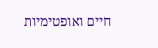חיים ואופטימיות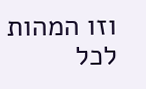וזו המהות לכל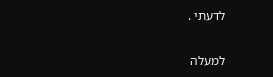לדעתי .

למעלה